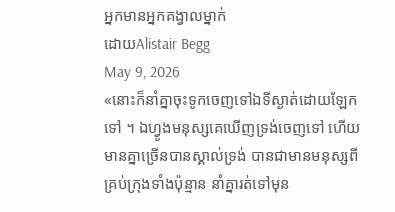អ្នកមានអ្នកគង្វាលម្នាក់
ដោយAlistair Begg
May 9, 2026
«នោះក៏នាំគ្នាចុះទូកចេញទៅឯទីស្ងាត់ដោយឡែកទៅ ។ ឯហ្វូងមនុស្សគេឃើញទ្រង់ចេញទៅ ហើយមានគ្នាច្រើនបានស្គាល់ទ្រង់ បានជាមានមនុស្សពីគ្រប់ក្រុងទាំងប៉ុន្មាន នាំគ្នារត់ទៅមុន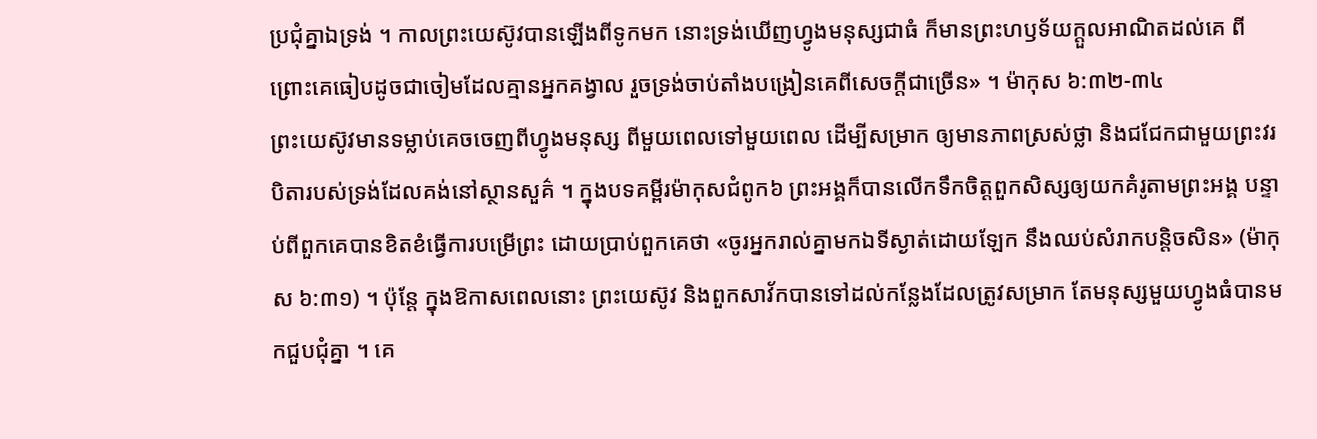ប្រជុំគ្នាឯទ្រង់ ។ កាលព្រះយេស៊ូវបានឡើងពីទូកមក នោះទ្រង់ឃើញហ្វូងមនុស្សជាធំ ក៏មានព្រះហឫទ័យក្ដួលអាណិតដល់គេ ពីព្រោះគេធៀបដូចជាចៀមដែលគ្មានអ្នកគង្វាល រួចទ្រង់ចាប់តាំងបង្រៀនគេពីសេចក្ដីជាច្រើន» ។ ម៉ាកុស ៦:៣២-៣៤
ព្រះយេស៊ូវមានទម្លាប់គេចចេញពីហ្វូងមនុស្ស ពីមួយពេលទៅមួយពេល ដើម្បីសម្រាក ឲ្យមានភាពស្រស់ថ្លា និងជជែកជាមួយព្រះវរបិតារបស់ទ្រង់ដែលគង់នៅស្ថានសួគ៌ ។ ក្នុងបទគម្ពីរម៉ាកុសជំពូក៦ ព្រះអង្គក៏បានលើកទឹកចិត្តពួកសិស្សឲ្យយកគំរូតាមព្រះអង្គ បន្ទាប់ពីពួកគេបានខិតខំធ្វើការបម្រើព្រះ ដោយប្រាប់ពួកគេថា «ចូរអ្នករាល់គ្នាមកឯទីស្ងាត់ដោយឡែក នឹងឈប់សំរាកបន្តិចសិន» (ម៉ាកុស ៦:៣១) ។ ប៉ុន្តែ ក្នុងឱកាសពេលនោះ ព្រះយេស៊ូវ និងពួកសាវ័កបានទៅដល់កន្លែងដែលត្រូវសម្រាក តែមនុស្សមួយហ្វូងធំបានមកជួបជុំគ្នា ។ គេ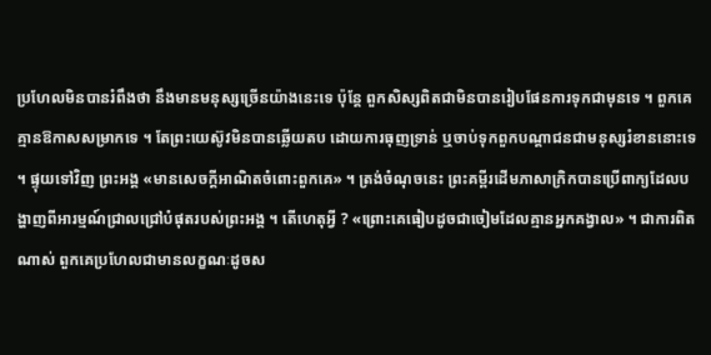ប្រហែលមិនបានរំពឹងថា នឹងមានមនុស្សច្រើនយ៉ាងនេះទេ ប៉ុន្តែ ពួកសិស្សពិតជាមិនបានរៀបផែនការទុកជាមុនទេ ។ ពួកគេគ្មានឱកាសសម្រាកទេ ។ តែព្រះយេស៊ូវមិនបានឆ្លើយតប ដោយការធុញទ្រាន់ ឬចាប់ទុកពួកបណ្តាជនជាមនុស្សរំខាននោះទេ ។ ផ្ទុយទៅវិញ ព្រះអង្គ «មានសេចក្តីអាណិតចំពោះពួកគេ» ។ ត្រង់ចំណុចនេះ ព្រះគម្ពីរដើមភាសាក្រិកបានប្រើពាក្យដែលបង្ហាញពីអារម្មណ៍ជ្រាលជ្រៅបំផុតរបស់ព្រះអង្គ ។ តើហេតុអ្វី ? «ព្រោះគេធៀបដូចជាចៀមដែលគ្មានអ្នកគង្វាល» ។ ជាការពិតណាស់ ពួកគេប្រហែលជាមានលក្ខណៈដូចស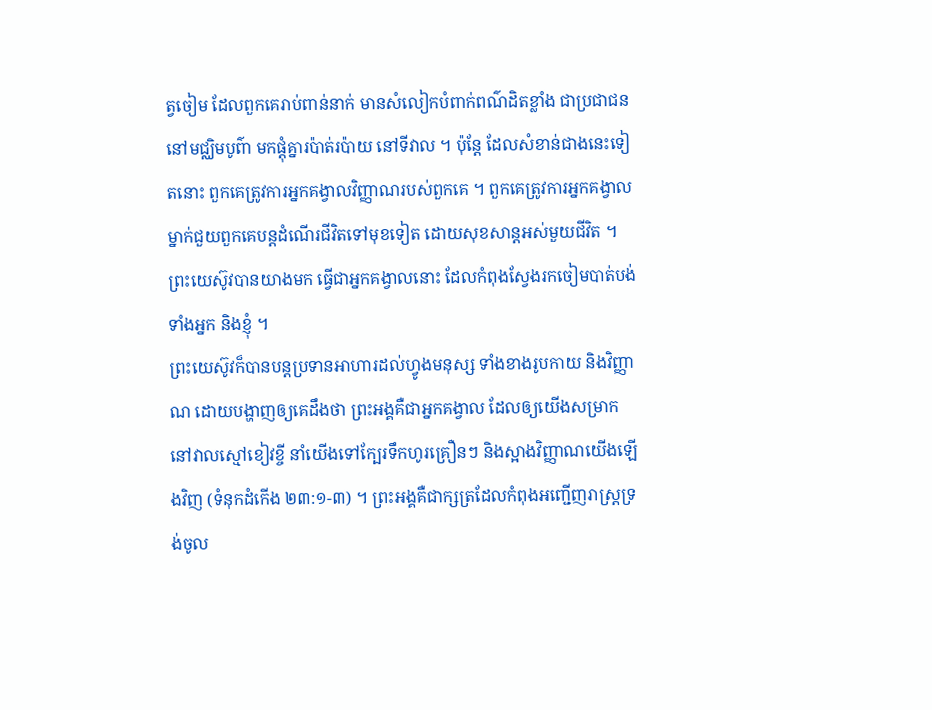ត្វចៀម ដែលពួកគេរាប់ពាន់នាក់ មានសំលៀកបំពាក់ពណ៌ដិតខ្លាំង ជាប្រជាជននៅមជ្ឈិមបូព៌ា មកផ្តុំគ្នារប៉ាត់រប៉ាយ នៅទីវាល ។ ប៉ុន្តែ ដែលសំខាន់ជាងនេះទៀតនោះ ពួកគេត្រូវការអ្នកគង្វាលវិញ្ញាណរបស់ពួកគេ ។ ពួកគេត្រូវការអ្នកគង្វាលម្នាក់ជួយពួកគេបន្តដំណើរជីវិតទៅមុខទៀត ដោយសុខសាន្តអស់មួយជីវិត ។ ព្រះយេស៊ូវបានយាងមក ធ្វើជាអ្នកគង្វាលនោះ ដែលកំពុងស្វែងរកចៀមបាត់បង់ ទាំងអ្នក និងខ្ញុំ ។
ព្រះយេស៊ូវក៏បានបន្តប្រទានអាហារដល់ហ្វូងមនុស្ស ទាំងខាងរូបកាយ និងវិញ្ញាណ ដោយបង្ហាញឲ្យគេដឹងថា ព្រះអង្គគឺជាអ្នកគង្វាល ដែលឲ្យយើងសម្រាកនៅវាលស្មៅខៀវខ្ចី នាំយើងទៅក្បែរទឹកហូរគ្រឿនៗ និងស្អាងវិញ្ញាណយើងឡើងវិញ (ទំនុកដំកើង ២៣:១-៣) ។ ព្រះអង្គគឺជាក្សត្រដែលកំពុងអញ្ជើញរាស្រ្តទ្រង់ចូល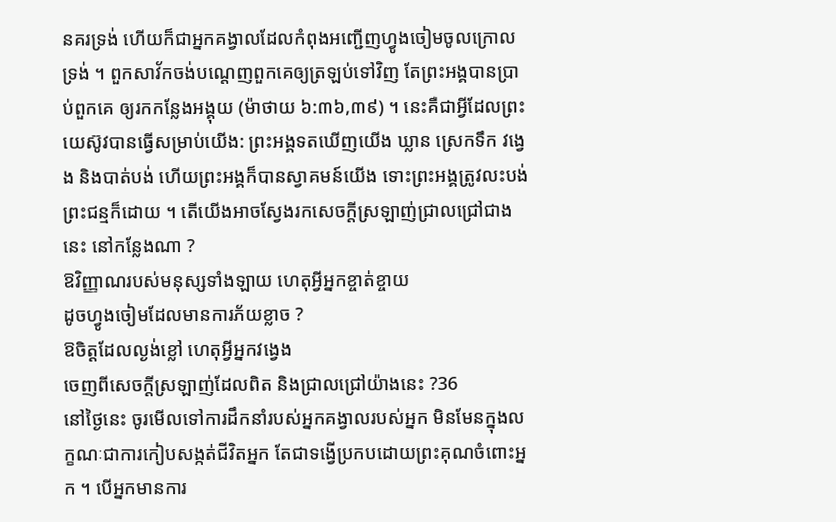នគរទ្រង់ ហើយក៏ជាអ្នកគង្វាលដែលកំពុងអញ្ជើញហ្វូងចៀមចូលក្រោលទ្រង់ ។ ពួកសាវ័កចង់បណ្តេញពួកគេឲ្យត្រឡប់ទៅវិញ តែព្រះអង្គបានប្រាប់ពួកគេ ឲ្យរកកន្លែងអង្គុយ (ម៉ាថាយ ៦:៣៦,៣៩) ។ នេះគឺជាអ្វីដែលព្រះយេស៊ូវបានធ្វើសម្រាប់យើង: ព្រះអង្គទតឃើញយើង ឃ្លាន ស្រេកទឹក វង្វេង និងបាត់បង់ ហើយព្រះអង្គក៏បានស្វាគមន៍យើង ទោះព្រះអង្គត្រូវលះបង់ព្រះជន្មក៏ដោយ ។ តើយើងអាចស្វែងរកសេចក្តីស្រឡាញ់ជ្រាលជ្រៅជាងនេះ នៅកន្លែងណា ?
ឱវិញ្ញាណរបស់មនុស្សទាំងឡាយ ហេតុអ្វីអ្នកខ្ចាត់ខ្ចាយ
ដូចហ្វូងចៀមដែលមានការភ័យខ្លាច ?
ឱចិត្តដែលល្ងង់ខ្លៅ ហេតុអ្វីអ្នកវង្វេង
ចេញពីសេចក្តីស្រឡាញ់ដែលពិត និងជ្រាលជ្រៅយ៉ាងនេះ ?36
នៅថ្ងៃនេះ ចូរមើលទៅការដឹកនាំរបស់អ្នកគង្វាលរបស់អ្នក មិនមែនក្នុងលក្ខណៈជាការកៀបសង្កត់ជីវិតអ្នក តែជាទង្វើប្រកបដោយព្រះគុណចំពោះអ្នក ។ បើអ្នកមានការ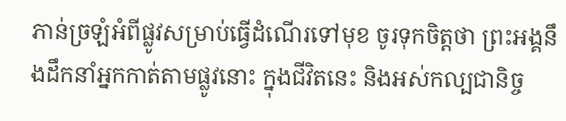ភាន់ច្រឡំអំពីផ្លូវសម្រាប់ធ្វើដំណើរទៅមុខ ចូរទុកចិត្តថា ព្រះអង្គនឹងដឹកនាំអ្នកកាត់តាមផ្លូវនោះ ក្នុងជីវិតនេះ និងអស់កល្បជានិច្ច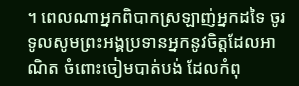។ ពេលណាអ្នកពិបាកស្រឡាញ់អ្នកដទៃ ចូរទូលសូមព្រះអង្គប្រទានអ្នកនូវចិត្តដែលអាណិត ចំពោះចៀមបាត់បង់ ដែលកំពុ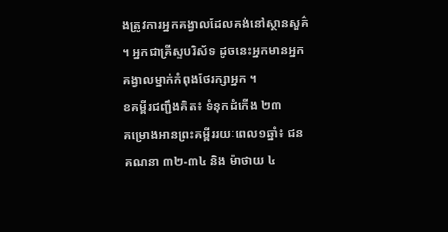ងត្រូវការអ្នកគង្វាលដែលគង់នៅស្ថានសួគ៌ ។ អ្នកជាគ្រីស្ទបរិស័ទ ដូចនេះអ្នកមានអ្នកគង្វាលម្នាក់កំពុងថែរក្សាអ្នក ។
ខគម្ពីរជញ្ជឹងគិត៖ ទំនុកដំកើង ២៣
គម្រោងអានព្រះគម្ពីររយៈពេល១ឆ្នាំ៖ ជនគណនា ៣២-៣៤ និង ម៉ាថាយ ៤